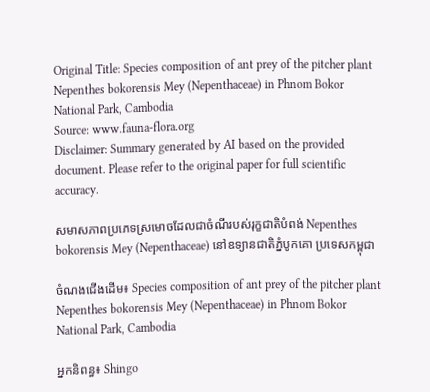Original Title: Species composition of ant prey of the pitcher plant Nepenthes bokorensis Mey (Nepenthaceae) in Phnom Bokor National Park, Cambodia
Source: www.fauna-flora.org
Disclaimer: Summary generated by AI based on the provided document. Please refer to the original paper for full scientific accuracy.

សមាសភាពប្រភេទស្រមោចដែលជាចំណីរបស់រុក្ខជាតិបំពង់ Nepenthes bokorensis Mey (Nepenthaceae) នៅឧទ្យានជាតិភ្នំបូកគោ ប្រទេសកម្ពុជា

ចំណងជើងដើម៖ Species composition of ant prey of the pitcher plant Nepenthes bokorensis Mey (Nepenthaceae) in Phnom Bokor National Park, Cambodia

អ្នកនិពន្ធ៖ Shingo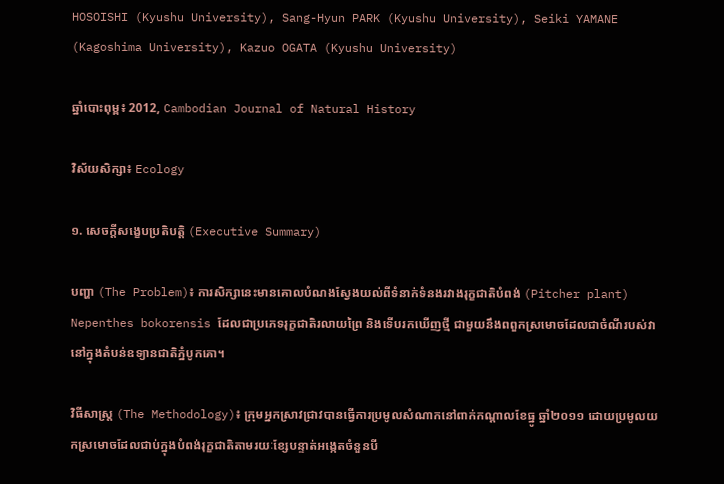HOSOISHI (Kyushu University), Sang-Hyun PARK (Kyushu University), Seiki YAMANE (Kagoshima University), Kazuo OGATA (Kyushu University)

ឆ្នាំបោះពុម្ព៖ 2012, Cambodian Journal of Natural History

វិស័យសិក្សា៖ Ecology

១. សេចក្តីសង្ខេបប្រតិបត្តិ (Executive Summary)

បញ្ហា (The Problem)៖ ការសិក្សានេះមានគោលបំណងស្វែងយល់ពីទំនាក់ទំនងរវាងរុក្ខជាតិបំពង់ (Pitcher plant) Nepenthes bokorensis ដែលជាប្រភេទរុក្ខជាតិរលាយព្រៃ និងទើបរកឃើញថ្មី ជាមួយនឹងពពួកស្រមោចដែលជាចំណីរបស់វានៅក្នុងតំបន់ឧទ្យានជាតិភ្នំបូកគោ។

វិធីសាស្ត្រ (The Methodology)៖ ក្រុមអ្នកស្រាវជ្រាវបានធ្វើការប្រមូលសំណាកនៅពាក់កណ្តាលខែធ្នូ ឆ្នាំ២០១១ ដោយប្រមូលយកស្រមោចដែលជាប់ក្នុងបំពង់រុក្ខជាតិតាមរយៈខ្សែបន្ទាត់អង្កេតចំនួនបី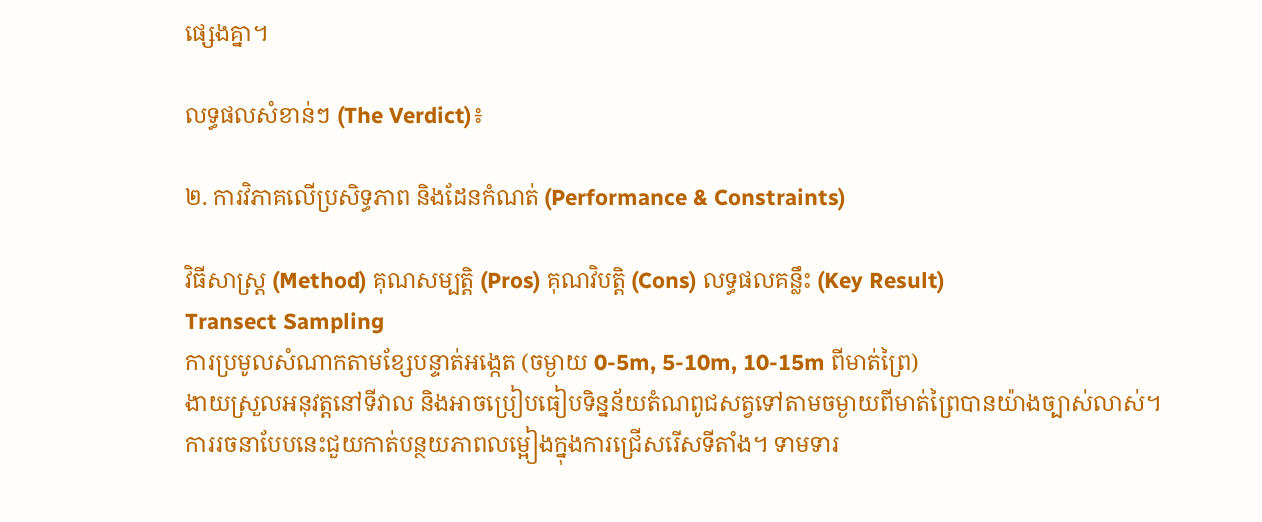ផ្សេងគ្នា។

លទ្ធផលសំខាន់ៗ (The Verdict)៖

២. ការវិភាគលើប្រសិទ្ធភាព និងដែនកំណត់ (Performance & Constraints)

វិធីសាស្ត្រ (Method) គុណសម្បត្តិ (Pros) គុណវិបត្តិ (Cons) លទ្ធផលគន្លឹះ (Key Result)
Transect Sampling
ការប្រមូលសំណាកតាមខ្សែបន្ទាត់អង្កេត (ចម្ងាយ 0-5m, 5-10m, 10-15m ពីមាត់ព្រៃ)
ងាយស្រួលអនុវត្តនៅទីវាល និងអាចប្រៀបធៀបទិន្នន័យតំណពូជសត្វទៅតាមចម្ងាយពីមាត់ព្រៃបានយ៉ាងច្បាស់លាស់។ ការរចនាបែបនេះជួយកាត់បន្ថយភាពលម្អៀងក្នុងការជ្រើសរើសទីតាំង។ ទាមទារ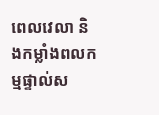ពេលវេលា និងកម្លាំងពលកម្មផ្ទាល់ស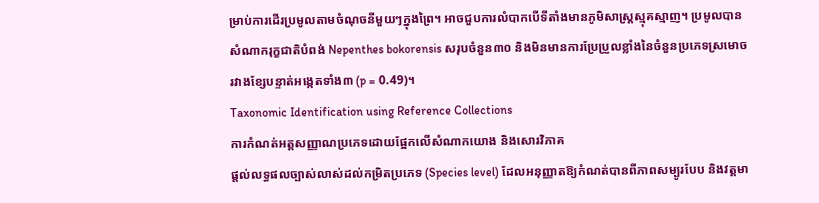ម្រាប់ការដើរប្រមូលតាមចំណុចនីមួយៗក្នុងព្រៃ។ អាចជួបការលំបាកបើទីតាំងមានភូមិសាស្ត្រស្មុគស្មាញ។ ប្រមូលបានសំណាករុក្ខជាតិបំពង់ Nepenthes bokorensis សរុបចំនួន៣០ និងមិនមានការប្រែប្រួលខ្លាំងនៃចំនួនប្រភេទស្រមោចរវាងខ្សែបន្ទាត់អង្កេតទាំង៣ (p = 0.49)។
Taxonomic Identification using Reference Collections
ការកំណត់អត្តសញ្ញាណប្រភេទដោយផ្អែកលើសំណាកយោង និងសោរវិភាគ
ផ្តល់លទ្ធផលច្បាស់លាស់ដល់កម្រិតប្រភេទ (Species level) ដែលអនុញ្ញាតឱ្យកំណត់បានពីភាពសម្បូរបែប និងវត្តមា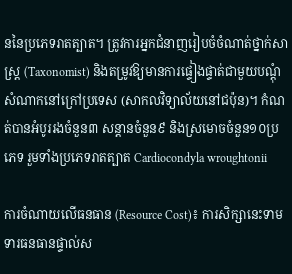ននៃប្រភេទរាតត្បាត។ ត្រូវការអ្នកជំនាញរៀបចំចំណាត់ថ្នាក់សាស្ត្រ (Taxonomist) និងតម្រូវឱ្យមានការផ្ទៀងផ្ទាត់ជាមួយបណ្តុំសំណាកនៅក្រៅប្រទេស (សាកលវិទ្យាល័យនៅជប៉ុន)។ កំណត់បានអំបូររងចំនួន៣ សន្តានចំនួន៩ និងស្រមោចចំនួន១០ប្រភេទ រួមទាំងប្រភេទរាតត្បាត Cardiocondyla wroughtonii

ការចំណាយលើធនធាន (Resource Cost)៖ ការសិក្សានេះទាមទារធនធានផ្ទាល់ស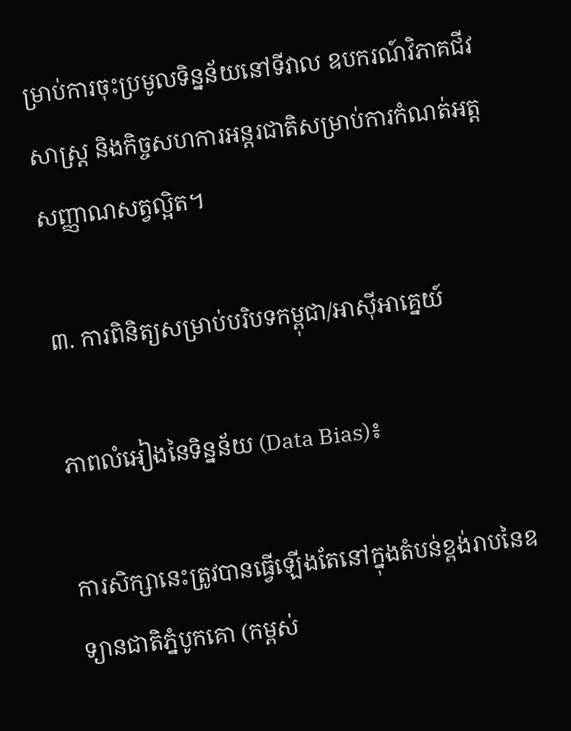ម្រាប់ការចុះប្រមូលទិន្នន័យនៅទីវាល ឧបករណ៍វិភាគជីវសាស្ត្រ និងកិច្ចសហការអន្តរជាតិសម្រាប់ការកំណត់អត្តសញ្ញាណសត្វល្អិត។

៣. ការពិនិត្យសម្រាប់បរិបទកម្ពុជា/អាស៊ីអាគ្នេយ៍

ភាពលំអៀងនៃទិន្នន័យ (Data Bias)៖

ការសិក្សានេះត្រូវបានធ្វើឡើងតែនៅក្នុងតំបន់ខ្ពង់រាបនៃឧទ្យានជាតិភ្នំបូកគោ (កម្ពស់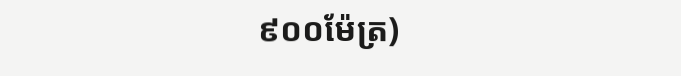៩០០ម៉ែត្រ)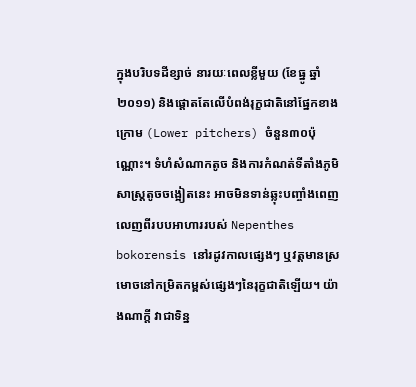ក្នុងបរិបទដីខ្សាច់ នារយៈពេលខ្លីមួយ (ខែធ្នូ ឆ្នាំ២០១១) និងផ្តោតតែលើបំពង់រុក្ខជាតិនៅផ្នែកខាងក្រោម (Lower pitchers) ចំនួន៣០ប៉ុណ្ណោះ។ ទំហំសំណាកតូច និងការកំណត់ទីតាំងភូមិសាស្ត្រតូចចង្អៀតនេះ អាចមិនទាន់ឆ្លុះបញ្ចាំងពេញលេញពីរបបអាហាររបស់ Nepenthes bokorensis នៅរដូវកាលផ្សេងៗ ឬវត្តមានស្រមោចនៅកម្រិតកម្ពស់ផ្សេងៗនៃរុក្ខជាតិឡើយ។ យ៉ាងណាក្តី វាជាទិន្ន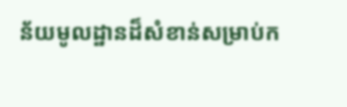ន័យមូលដ្ឋានដ៏សំខាន់សម្រាប់ក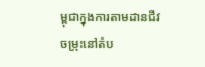ម្ពុជាក្នុងការតាមដានជីវចម្រុះនៅតំប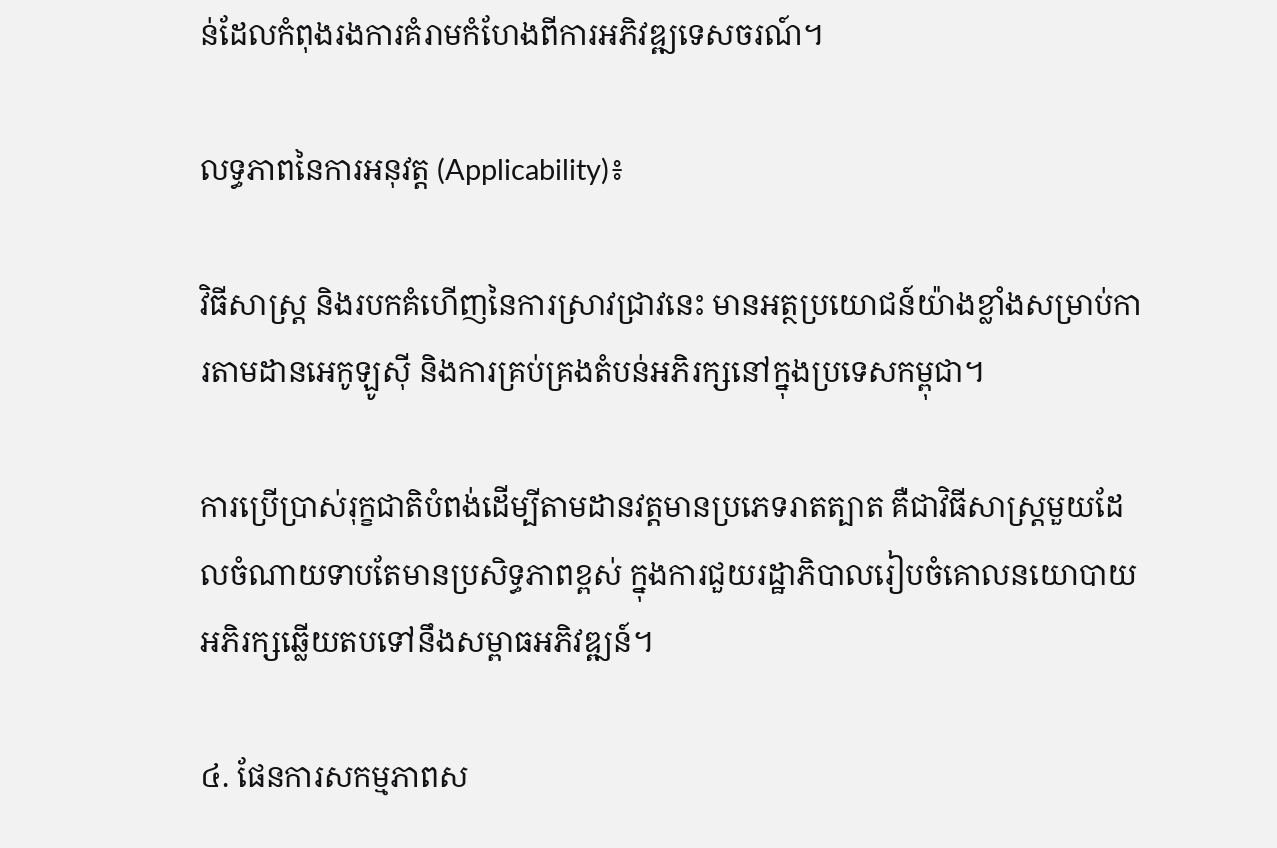ន់ដែលកំពុងរងការគំរាមកំហែងពីការអភិវឌ្ឍទេសចរណ៍។

លទ្ធភាពនៃការអនុវត្ត (Applicability)៖

វិធីសាស្ត្រ និងរបកគំហើញនៃការស្រាវជ្រាវនេះ មានអត្ថប្រយោជន៍យ៉ាងខ្លាំងសម្រាប់ការតាមដានអេកូឡូស៊ី និងការគ្រប់គ្រងតំបន់អភិរក្សនៅក្នុងប្រទេសកម្ពុជា។

ការប្រើប្រាស់រុក្ខជាតិបំពង់ដើម្បីតាមដានវត្តមានប្រភេទរាតត្បាត គឺជាវិធីសាស្ត្រមួយដែលចំណាយទាបតែមានប្រសិទ្ធភាពខ្ពស់ ក្នុងការជួយរដ្ឋាភិបាលរៀបចំគោលនយោបាយអភិរក្សឆ្លើយតបទៅនឹងសម្ពាធអភិវឌ្ឍន៍។

៤. ផែនការសកម្មភាពស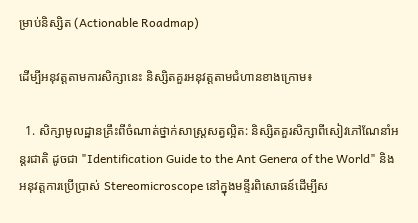ម្រាប់និស្សិត (Actionable Roadmap)

ដើម្បីអនុវត្តតាមការសិក្សានេះ និស្សិតគួរអនុវត្តតាមជំហានខាងក្រោម៖

  1. សិក្សាមូលដ្ឋានគ្រឹះពីចំណាត់ថ្នាក់សាស្ត្រសត្វល្អិត: និស្សិតគួរសិក្សាពីសៀវភៅណែនាំអន្តរជាតិ ដូចជា "Identification Guide to the Ant Genera of the World" និងអនុវត្តការប្រើប្រាស់ Stereomicroscope នៅក្នុងមន្ទីរពិសោធន៍ដើម្បីស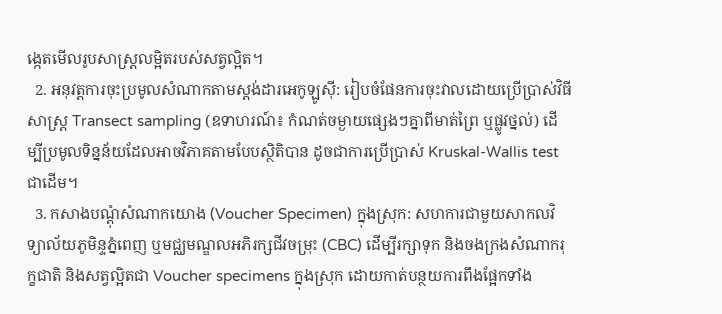ង្កេតមើលរូបសាស្ត្រលម្អិតរបស់សត្វល្អិត។
  2. អនុវត្តការចុះប្រមូលសំណាកតាមស្តង់ដារអេកូឡូស៊ី: រៀបចំផែនការចុះវាលដោយប្រើប្រាស់វិធីសាស្ត្រ Transect sampling (ឧទាហរណ៍៖ កំណត់ចម្ងាយផ្សេងៗគ្នាពីមាត់ព្រៃ ឬផ្លូវថ្នល់) ដើម្បីប្រមូលទិន្នន័យដែលអាចវិភាគតាមបែបស្ថិតិបាន ដូចជាការប្រើប្រាស់ Kruskal-Wallis test ជាដើម។
  3. កសាងបណ្តុំសំណាកយោង (Voucher Specimen) ក្នុងស្រុក: សហការជាមួយសាកលវិទ្យាល័យភូមិន្ទភ្នំពេញ ឬមជ្ឈមណ្ឌលអភិរក្សជីវចម្រុះ (CBC) ដើម្បីរក្សាទុក និងចងក្រងសំណាករុក្ខជាតិ និងសត្វល្អិតជា Voucher specimens ក្នុងស្រុក ដោយកាត់បន្ថយការពឹងផ្អែកទាំង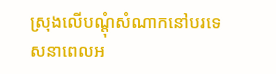ស្រុងលើបណ្តុំសំណាកនៅបរទេសនាពេលអ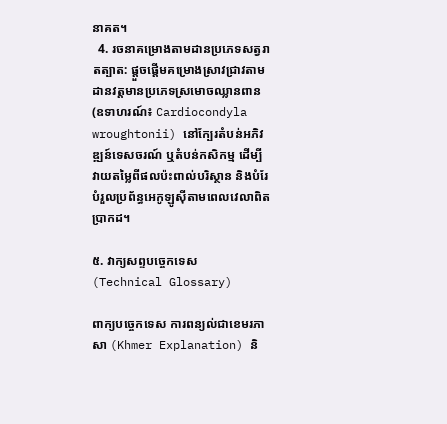នាគត។
  4. រចនាគម្រោងតាមដានប្រភេទសត្វរាតត្បាត: ផ្តួចផ្តើមគម្រោងស្រាវជ្រាវតាមដានវត្តមានប្រភេទស្រមោចឈ្លានពាន (ឧទាហរណ៍៖ Cardiocondyla wroughtonii) នៅក្បែរតំបន់អភិវឌ្ឍន៍ទេសចរណ៍ ឬតំបន់កសិកម្ម ដើម្បីវាយតម្លៃពីផលប៉ះពាល់បរិស្ថាន និងបំរែបំរួលប្រព័ន្ធអេកូឡូស៊ីតាមពេលវេលាពិតប្រាកដ។

៥. វាក្យសព្ទបច្ចេកទេស (Technical Glossary)

ពាក្យបច្ចេកទេស ការពន្យល់ជាខេមរភាសា (Khmer Explanation) និ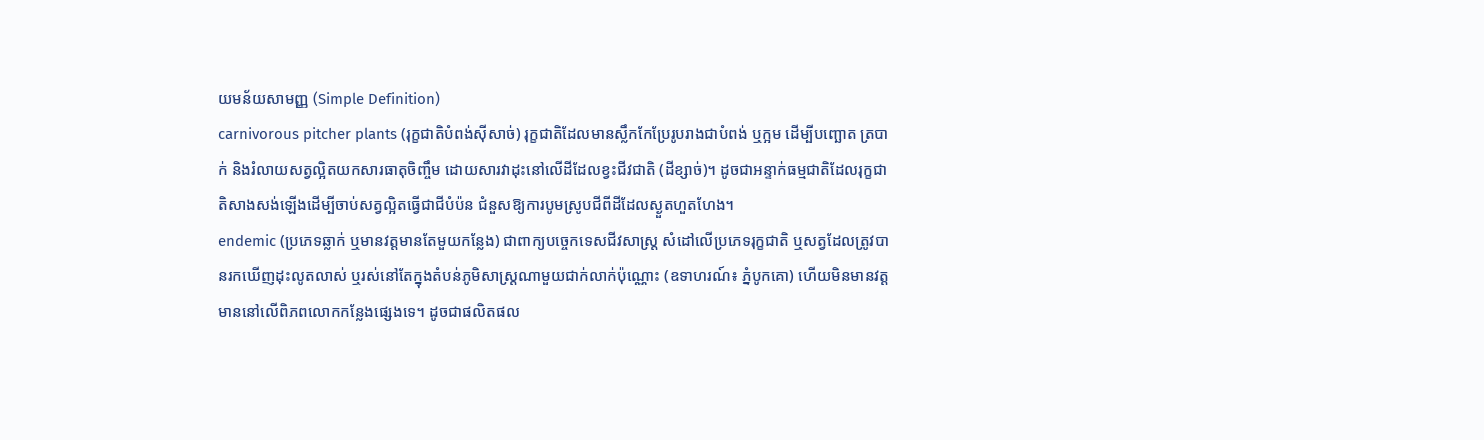យមន័យសាមញ្ញ (Simple Definition)
carnivorous pitcher plants (រុក្ខជាតិបំពង់ស៊ីសាច់) រុក្ខជាតិដែលមានស្លឹកកែប្រែរូបរាងជាបំពង់ ឬក្អម ដើម្បីបញ្ឆោត ត្របាក់ និងរំលាយសត្វល្អិតយកសារធាតុចិញ្ចឹម ដោយសារវាដុះនៅលើដីដែលខ្វះជីវជាតិ (ដីខ្សាច់)។ ដូចជាអន្ទាក់ធម្មជាតិដែលរុក្ខជាតិសាងសង់ឡើងដើម្បីចាប់សត្វល្អិតធ្វើជាជីបំប៉ន ជំនួសឱ្យការបូមស្រូបជីពីដីដែលស្ងួតហួតហែង។
endemic (ប្រភេទឆ្លាក់ ឬមានវត្តមានតែមួយកន្លែង) ជាពាក្យបច្ចេកទេសជីវសាស្ត្រ សំដៅលើប្រភេទរុក្ខជាតិ ឬសត្វដែលត្រូវបានរកឃើញដុះលូតលាស់ ឬរស់នៅតែក្នុងតំបន់ភូមិសាស្ត្រណាមួយជាក់លាក់ប៉ុណ្ណោះ (ឧទាហរណ៍៖ ភ្នំបូកគោ) ហើយមិនមានវត្តមាននៅលើពិភពលោកកន្លែងផ្សេងទេ។ ដូចជាផលិតផល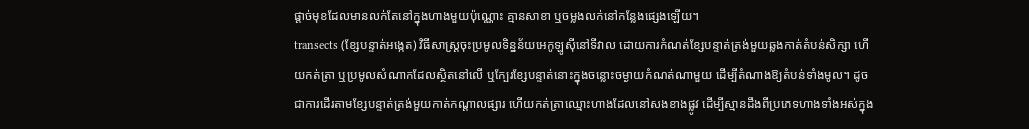ផ្តាច់មុខដែលមានលក់តែនៅក្នុងហាងមួយប៉ុណ្ណោះ គ្មានសាខា ឬចម្លងលក់នៅកន្លែងផ្សេងឡើយ។
transects (ខ្សែបន្ទាត់អង្កេត) វិធីសាស្ត្រចុះប្រមូលទិន្នន័យអេកូឡូស៊ីនៅទីវាល ដោយការកំណត់ខ្សែបន្ទាត់ត្រង់មួយឆ្លងកាត់តំបន់សិក្សា ហើយកត់ត្រា ឬប្រមូលសំណាកដែលស្ថិតនៅលើ ឬក្បែរខ្សែបន្ទាត់នោះក្នុងចន្លោះចម្ងាយកំណត់ណាមួយ ដើម្បីតំណាងឱ្យតំបន់ទាំងមូល។ ដូចជាការដើរតាមខ្សែបន្ទាត់ត្រង់មួយកាត់កណ្តាលផ្សារ ហើយកត់ត្រាឈ្មោះហាងដែលនៅសងខាងផ្លូវ ដើម្បីស្មានដឹងពីប្រភេទហាងទាំងអស់ក្នុង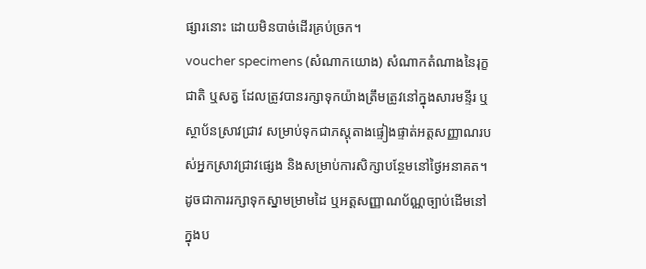ផ្សារនោះ ដោយមិនបាច់ដើរគ្រប់ច្រក។
voucher specimens (សំណាកយោង) សំណាកតំណាងនៃរុក្ខជាតិ ឬសត្វ ដែលត្រូវបានរក្សាទុកយ៉ាងត្រឹមត្រូវនៅក្នុងសារមន្ទីរ ឬស្ថាប័នស្រាវជ្រាវ សម្រាប់ទុកជាភស្តុតាងផ្ទៀងផ្ទាត់អត្តសញ្ញាណរបស់អ្នកស្រាវជ្រាវផ្សេង និងសម្រាប់ការសិក្សាបន្ថែមនៅថ្ងៃអនាគត។ ដូចជាការរក្សាទុកស្នាមម្រាមដៃ ឬអត្តសញ្ញាណប័ណ្ណច្បាប់ដើមនៅក្នុងប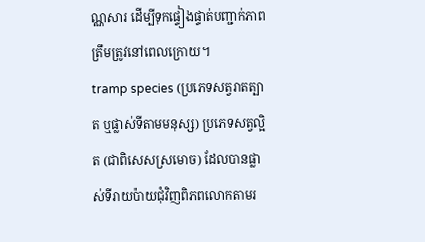ណ្ណសារ ដើម្បីទុកផ្ទៀងផ្ទាត់បញ្ជាក់ភាពត្រឹមត្រូវនៅពេលក្រោយ។
tramp species (ប្រភេទសត្វរាតត្បាត ឬផ្លាស់ទីតាមមនុស្ស) ប្រភេទសត្វល្អិត (ជាពិសេសស្រមោច) ដែលបានផ្លាស់ទីរាយប៉ាយជុំវិញពិភពលោកតាមរ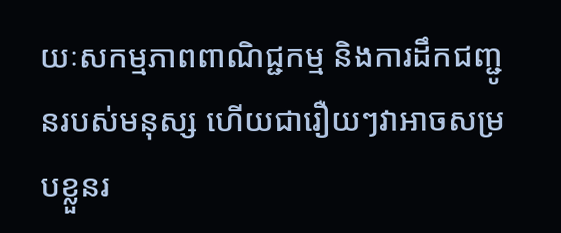យៈសកម្មភាពពាណិជ្ជកម្ម និងការដឹកជញ្ជូនរបស់មនុស្ស ហើយជារឿយៗវាអាចសម្របខ្លួនរ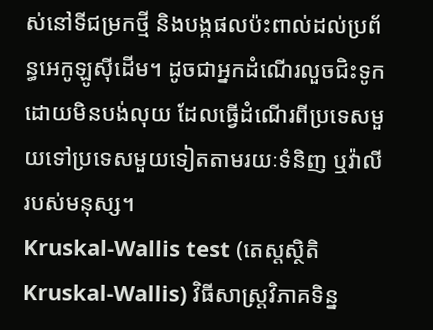ស់នៅទីជម្រកថ្មី និងបង្កផលប៉ះពាល់ដល់ប្រព័ន្ធអេកូឡូស៊ីដើម។ ដូចជាអ្នកដំណើរលួចជិះទូកដោយមិនបង់លុយ ដែលធ្វើដំណើរពីប្រទេសមួយទៅប្រទេសមួយទៀតតាមរយៈទំនិញ ឬវ៉ាលីរបស់មនុស្ស។
Kruskal-Wallis test (តេស្តស្ថិតិ Kruskal-Wallis) វិធីសាស្ត្រវិភាគទិន្ន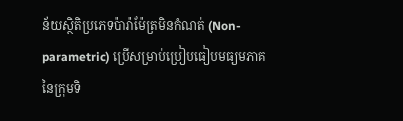ន័យស្ថិតិប្រភេទប៉ារ៉ាម៉ែត្រមិនកំណត់ (Non-parametric) ប្រើសម្រាប់ប្រៀបធៀបមធ្យមភាគនៃក្រុមទិ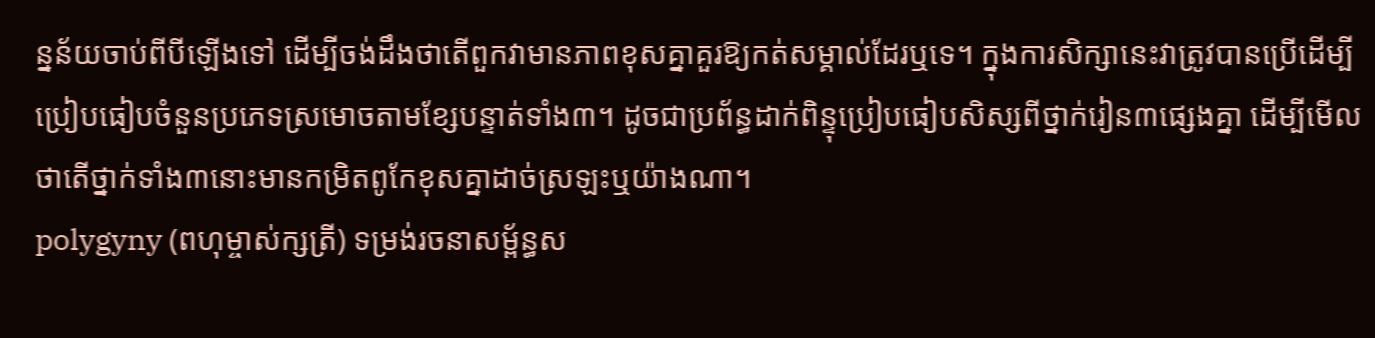ន្នន័យចាប់ពីបីឡើងទៅ ដើម្បីចង់ដឹងថាតើពួកវាមានភាពខុសគ្នាគួរឱ្យកត់សម្គាល់ដែរឬទេ។ ក្នុងការសិក្សានេះវាត្រូវបានប្រើដើម្បីប្រៀបធៀបចំនួនប្រភេទស្រមោចតាមខ្សែបន្ទាត់ទាំង៣។ ដូចជាប្រព័ន្ធដាក់ពិន្ទុប្រៀបធៀបសិស្សពីថ្នាក់រៀន៣ផ្សេងគ្នា ដើម្បីមើលថាតើថ្នាក់ទាំង៣នោះមានកម្រិតពូកែខុសគ្នាដាច់ស្រឡះឬយ៉ាងណា។
polygyny (ពហុម្ចាស់ក្សត្រី) ទម្រង់រចនាសម្ព័ន្ធស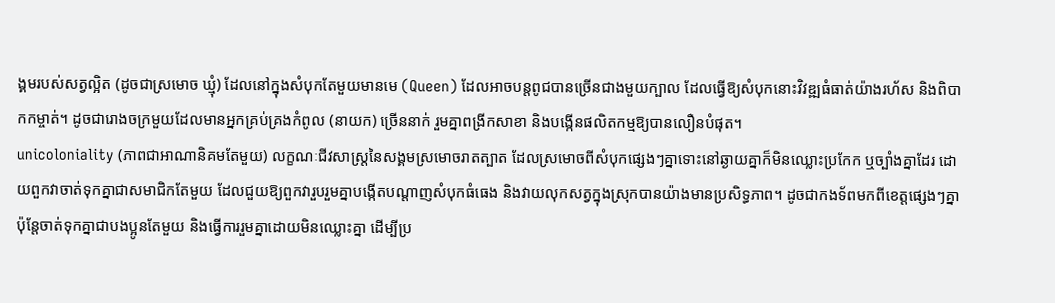ង្គមរបស់សត្វល្អិត (ដូចជាស្រមោច ឃ្មុំ) ដែលនៅក្នុងសំបុកតែមួយមានមេ (Queen) ដែលអាចបន្តពូជបានច្រើនជាងមួយក្បាល ដែលធ្វើឱ្យសំបុកនោះវិវឌ្ឍធំធាត់យ៉ាងរហ័ស និងពិបាកកម្ចាត់។ ដូចជារោងចក្រមួយដែលមានអ្នកគ្រប់គ្រងកំពូល (នាយក) ច្រើននាក់ រួមគ្នាពង្រីកសាខា និងបង្កើនផលិតកម្មឱ្យបានលឿនបំផុត។
unicoloniality (ភាពជាអាណានិគមតែមួយ) លក្ខណៈជីវសាស្ត្រនៃសង្គមស្រមោចរាតត្បាត ដែលស្រមោចពីសំបុកផ្សេងៗគ្នាទោះនៅឆ្ងាយគ្នាក៏មិនឈ្លោះប្រកែក ឬច្បាំងគ្នាដែរ ដោយពួកវាចាត់ទុកគ្នាជាសមាជិកតែមួយ ដែលជួយឱ្យពួកវារួបរួមគ្នាបង្កើតបណ្តាញសំបុកធំធេង និងវាយលុកសត្វក្នុងស្រុកបានយ៉ាងមានប្រសិទ្ធភាព។ ដូចជាកងទ័ពមកពីខេត្តផ្សេងៗគ្នា ប៉ុន្តែចាត់ទុកគ្នាជាបងប្អូនតែមួយ និងធ្វើការរួមគ្នាដោយមិនឈ្លោះគ្នា ដើម្បីប្រ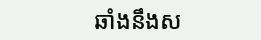ឆាំងនឹងស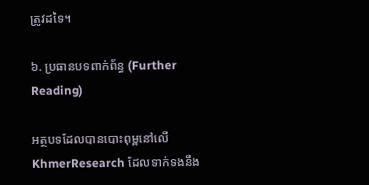ត្រូវដទៃ។

៦. ប្រធានបទពាក់ព័ន្ធ (Further Reading)

អត្ថបទដែលបានបោះពុម្ពនៅលើ KhmerResearch ដែលទាក់ទងនឹង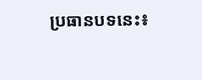ប្រធានបទនេះ៖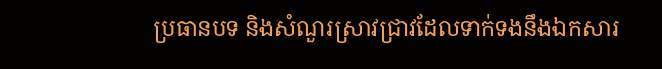ប្រធានបទ និងសំណួរស្រាវជ្រាវដែលទាក់ទងនឹងឯកសារ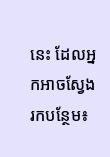នេះ ដែលអ្នកអាចស្វែងរកបន្ថែម៖